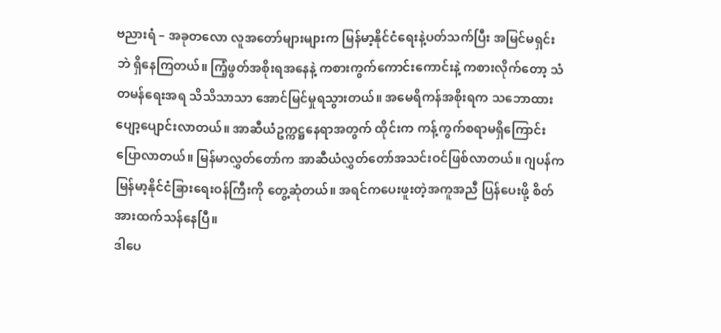ဗညားရံ – အခုတလော လူအတော်များများက မြန်မာ့နိုင်ငံရေးနဲ့ပတ်သက်ပြီး အမြင်မရှင်းဘဲ ရှိနေကြတယ်။ ကြံ့ဖွတ်အစိုးရအနေနဲ့ ကစားကွက်ကောင်းကောင်းနဲ့ ကစားလိုက်တော့ သံတမန်ရေးအရ သိသိသာသာ အောင်မြင်မှုရသွားတယ်။ အမေရိကန်အစိုးရက သဘောထားပျော့ပျောင်းလာတယ်။ အာဆီယံဥက္ကဋ္ဌနေရာအတွက် ထိုင်းက ကန့်ကွက်စရာမရှိကြောင်း ပြောလာတယ်။ မြန်မာလွှတ်တော်က အာဆီယံလွှတ်တော်အသင်းဝင်ဖြစ်လာတယ်။ ဂျပန်က မြန်မာ့နိုင်ငံခြားရေးဝန်ကြီးကို တွေ့ဆုံတယ်။ အရင်ကပေးဖူးတဲ့အကူအညီ ပြန်ပေးဖို့ စိတ်အားထက်သန်နေပြီ။
ဒါပေ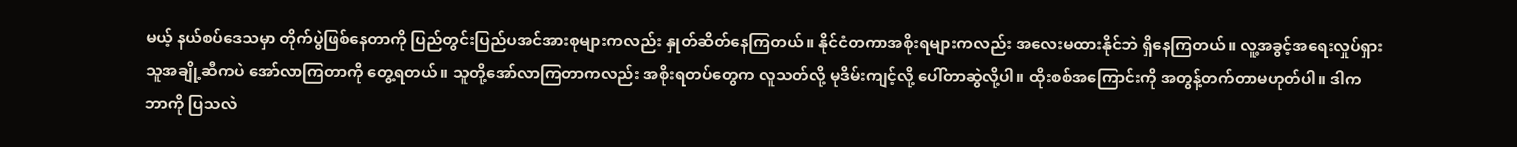မယ့် နယ်စပ်ဒေသမှာ တိုက်ပွဲဖြစ်နေတာကို ပြည်တွင်းပြည်ပအင်အားစုများကလည်း နှုတ်ဆိတ်နေကြတယ်။ နိုင်ငံတကာအစိုးရများကလည်း အလေးမထားနိုင်ဘဲ ရှိနေကြတယ်။ လူ့အခွင့်အရေးလှုပ်ရှားသူအချို့ဆီကပဲ အော်လာကြတာကို တွေ့ရတယ်။ သူတို့အော်လာကြတာကလည်း အစိုးရတပ်တွေက လူသတ်လို့ မုဒိမ်းကျင့်လို့ ပေါ်တာဆွဲလို့ပါ။ ထိုးစစ်အကြောင်းကို အတွန့်တက်တာမဟုတ်ပါ။ ဒါက ဘာကို ပြသလဲ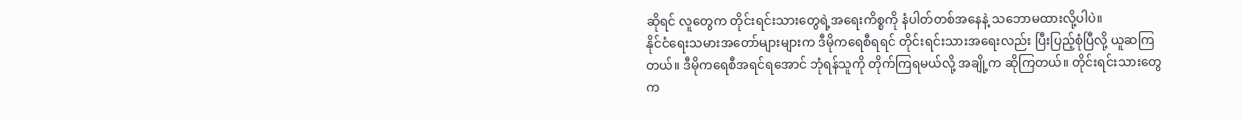ဆိုရင် လူတွေက တိုင်းရင်းသားတွေရဲ့အရေးကိစ္စကို နံပါတ်တစ်အနေနဲ့ သဘောမထားလို့ပါပဲ။
နိုင်ငံရေးသမားအတော်များများက ဒီမိုကရေစီရရင် တိုင်းရင်းသားအရေးလည်း ပြီးပြည့်စုံပြီလို့ ယူဆကြတယ်။ ဒီမိုကရေစီအရင်ရအောင် ဘုံရန်သူကို တိုက်ကြရမယ်လို့ အချို့က ဆိုကြတယ်။ တိုင်းရင်းသားတွေက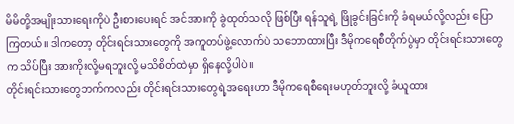မိမိတို့အမျိုးသားရေးကိုပဲ ဦးစားပေးရင် အင်အားကို ခွဲထုတ်သလို ဖြစ်ပြီး ရန်သူရဲ့ ဖြိုခွင်းခြင်းကို ခံရမယ်လို့လည်း ပြောကြတယ်။ ဒါကတော့ တိုင်းရင်းသားတွေကို အကူတပ်ဖွဲ့လောက်ပဲ သဘောထားပြီး ဒီမိုကရေစီတိုက်ပွဲမှာ တိုင်းရင်းသားတွေက သိပ်ပြီး အားကိုးလို့မရဘူးလို့ မသိစိတ်ထဲမှာ ရှိနေလို့ပါပဲ။
တိုင်းရင်းသားတွေဘက်ကလည်း တိုင်းရင်းသားတွေရဲ့အရေးဟာ ဒီမိုကရေစီရေးမဟုတ်ဘူးလို့ ခံယူထား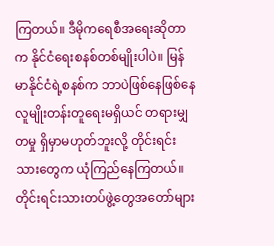ကြတယ်။ ဒီမိုကရေစီအရေးဆိုတာက နိုင်ငံရေးစနစ်တစ်မျိုးပါပဲ။ မြန်မာနိုင်ငံရဲ့စနစ်က ဘာပဲဖြစ်နေဖြစ်နေ လူမျိုးတန်းတူရေးမရှိယင် တရားမျှတမှု ရှိမှာမဟုတ်ဘူးလို့ တိုင်းရင်းသားတွေက ယုံကြည်နေကြတယ်။ တိုင်းရင်းသားတပ်ဖွဲ့တွေအတော်များ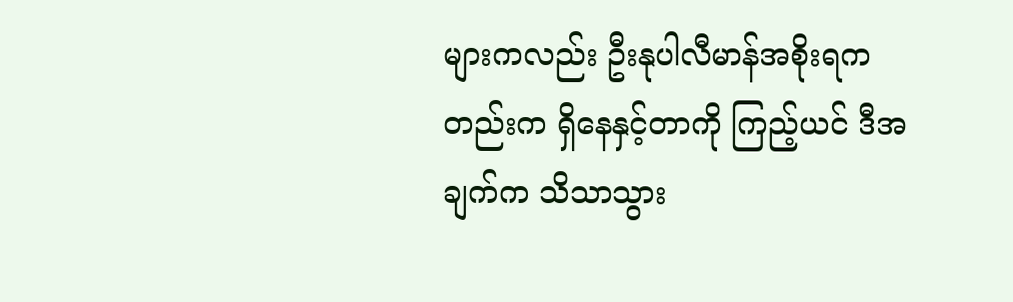များကလည်း ဦးနုပါလီမာန်အစိုးရကတည်းက ရှိနေနှင့်တာကို ကြည့်ယင် ဒီအချက်က သိသာသွား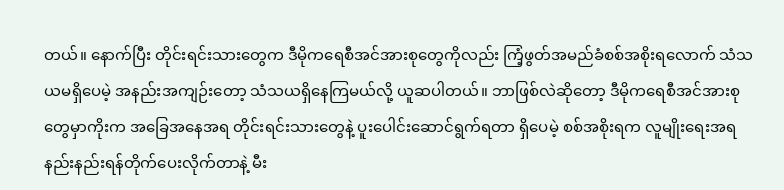တယ်။ နောက်ပြီး တိုင်းရင်းသားတွေက ဒီမိုကရေစီအင်အားစုတွေကိုလည်း ကြံ့ဖွတ်အမည်ခံစစ်အစိုးရလောက် သံသယမရှိပေမဲ့ အနည်းအကျဉ်းတော့ သံသယရှိနေကြမယ်လို့ ယူဆပါတယ်။ ဘာဖြစ်လဲဆိုတော့ ဒီမိုကရေစီအင်အားစုတွေမှာကိုးက အခြေအနေအရ တိုင်းရင်းသားတွေနဲ့ ပူးပေါင်းဆောင်ရွက်ရတာ ရှိပေမဲ့ စစ်အစိုးရက လူမျိုးရေးအရ နည်းနည်းရန်တိုက်ပေးလိုက်တာနဲ့ မီး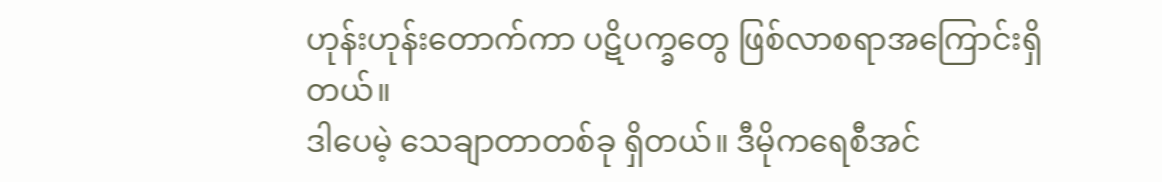ဟုန်းဟုန်းတောက်ကာ ပဋိပက္ခတွေ ဖြစ်လာစရာအကြောင်းရှိတယ်။
ဒါပေမဲ့ သေချာတာတစ်ခု ရှိတယ်။ ဒီမိုကရေစီအင်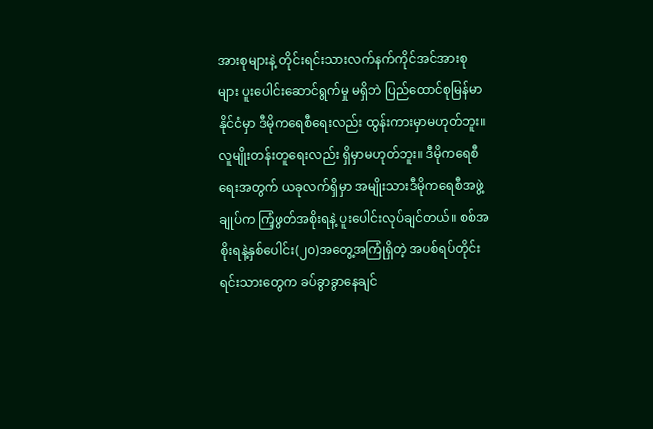အားစုများနဲ့ တိုင်းရင်းသားလက်နက်ကိုင်အင်အားစုများ ပူးပေါင်းဆောင်ရွက်မှု မရှိဘဲ ပြည်ထောင်စုမြန်မာနိုင်ငံမှာ ဒီမိုကရေစီရေးလည်း ထွန်းကားမှာမဟုတ်ဘူး။ လူမျိုးတန်းတူရေးလည်း ရှိမှာမဟုတ်ဘူး။ ဒီမိုကရေစီရေးအတွက် ယခုလက်ရှိမှာ အမျိုးသားဒီမိုကရေစီအဖွဲ့ချုပ်က ကြံ့ဖွတ်အစိုးရနဲ့ ပူးပေါင်းလုပ်ချင်တယ်။ စစ်အစိုးရနဲ့နှစ်ပေါင်း(၂၀)အတွေ့အကြုံရှိတဲ့ အပစ်ရပ်တိုင်းရင်းသားတွေက ခပ်ခွာခွာနေချင်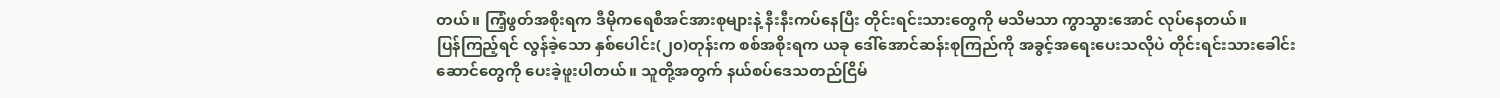တယ်။ ကြံ့ဖွတ်အစိုးရက ဒီမိုကရေစီအင်အားစုများနဲ့ နီးနီးကပ်နေပြီး တိုင်းရင်းသားတွေကို မသိမသာ ကွာသွားအောင် လုပ်နေတယ်။
ပြန်ကြည့်ရင် လွန်ခဲ့သော နှစ်ပေါင်း(၂၀)တုန်းက စစ်အစိုးရက ယခု ဒေါ်အောင်ဆန်းစုကြည်ကို အခွင့်အရေးပေးသလိုပဲ တိုင်းရင်းသားခေါင်းဆောင်တွေကို ပေးခဲ့ဖူးပါတယ်။ သူတို့အတွက် နယ်စပ်ဒေသတည်ငြိမ်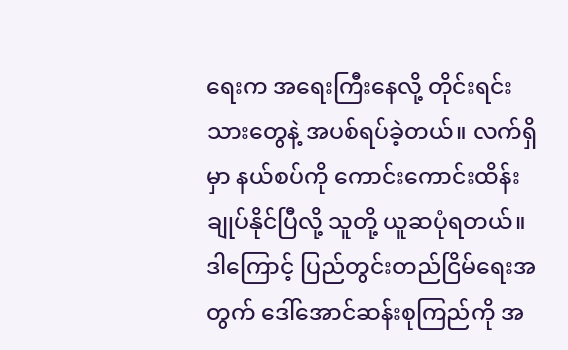ရေးက အရေးကြီးနေလို့ တိုင်းရင်းသားတွေနဲ့ အပစ်ရပ်ခဲ့တယ်။ လက်ရှိမှာ နယ်စပ်ကို ကောင်းကောင်းထိန်းချုပ်နိုင်ပြီလို့ သူတို့ ယူဆပုံရတယ်။ ဒါကြောင့် ပြည်တွင်းတည်ငြိမ်ရေးအတွက် ဒေါ်အောင်ဆန်းစုကြည်ကို အ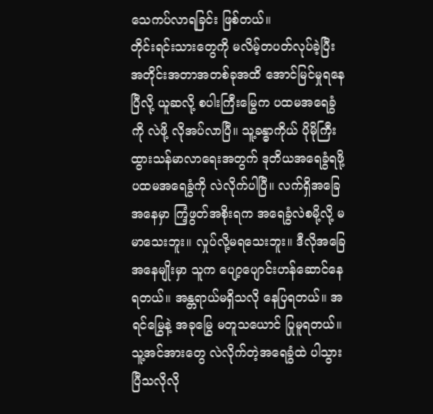သေကပ်လာရခြင်း ဖြစ်တယ်။
တိုင်းရင်းသားတွေကို မလိမ့်တပတ်လုပ်ခဲ့ပြီး အတိုင်းအတာအတစ်ခုအထိ အောင်မြင်မှုရနေပြီလို့ ယူဆလို့ စပါးကြီးမြွေက ပထမအရေခွံကို လဲဖို့ လိုအပ်လာပြီ။ သူ့ခန္ဓာကိုယ် ပိုမိုကြီးထွားသန်မာလာရေးအတွက် ဒုတိယအရေခွံရဖို့ ပထမအရေခွံကို လဲလိုက်ပါပြီ။ လက်ရှိအခြေအနေမှာ ကြံ့ဖွတ်အစိုးရက အရေခွံလဲစမို့လို့ မမာသေးဘူး။ လှုပ်လို့မရသေးဘူး။ ဒီလိုအခြေအနေမျိုးမှာ သူက ပျော့ပျောင်းဟန်ဆောင်နေရတယ်။ အန္တရာယ်မရှိသလို နေပြရတယ်။ အရင်မြွေနဲ့ အခုမြွေ မတူသယောင် ပြုမူရတယ်။ သူ့အင်အားတွေ လဲလိုက်တဲ့အရေခွံထဲ ပါသွားပြီသလိုလို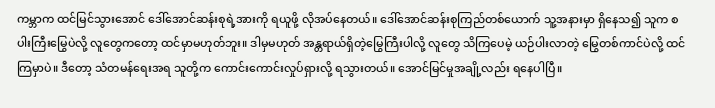ကမ္ဘာက ထင်မြင်သွားအောင် ဒေါ်အောင်ဆန်းစုရဲ့အားကို ရယူဖို့ လိုအပ်နေတယ်။ ဒေါ်အောင်ဆန်းစုကြည်တစ်ယောက် သူ့အနားမှာ ရှိနေသ၍ သူက စပါးကြီးမြွေပဲလို့ လူတွေကတော့ ထင်မှာမဟုတ်ဘူး။ ဒါမှမဟုတ် အန္တရာယ်ရှိတဲ့မြွေကြီးပါလို့ လူတွေ သိကြပေမဲ့ ယဉ်ပါးလာတဲ့ မြွေတစ်ကာင်ပဲလို့ ထင်ကြမှာပဲ။ ဒီတော့ သံတမန်ရေးအရ သူတို့က ကောင်းကောင်းလှုပ်ရှားလို့ ရသွားတယ်။ အောင်မြင်မှုအချို့လည်း ရနေပါပြီ။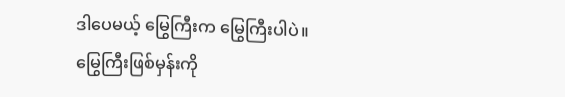ဒါပေမယ့် မြွေကြီးက မြွေကြီးပါပဲ။
မြွေကြီးဖြစ်မှန်းကို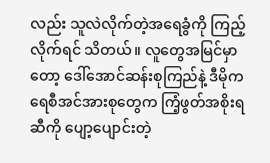လည်း သူလဲလိုက်တဲ့အရေခွံကို ကြည့်လိုက်ရင် သိတယ်။ လူတွေအမြင်မှာတော့ ဒေါ်အောင်ဆန်းစုကြည်နဲ့ ဒီမိုကရေစီအင်အားစုတွေက ကြံ့ဖွတ်အစိုးရဆီကို ပျော့ပျောင်းတဲ့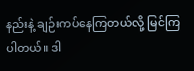နည်းနဲ့ ချဉ်းကပ်နေကြတယ်လို့ မြင်ကြပါတယ်။ ဒါ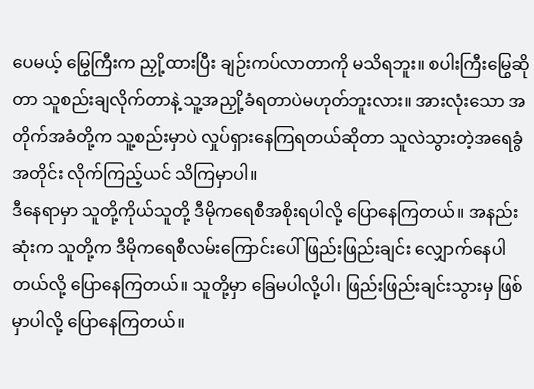ပေမယ့် မြွေကြီးက ညှို့ထားပြီး ချဉ်းကပ်လာတာကို မသိရဘူး။ စပါးကြီးမြွေဆိုတာ သူစည်းချလိုက်တာနဲ့ သူ့အညှို့ခံရတာပဲမဟုတ်ဘူးလား။ အားလုံးသော အတိုက်အခံတို့က သူ့စည်းမှာပဲ လှုပ်ရှားနေကြရတယ်ဆိုတာ သူလဲသွားတဲ့အရေခွံအတိုင်း လိုက်ကြည့်ယင် သိကြမှာပါ။
ဒီနေရာမှာ သူတို့ကိုယ်သူတို့ ဒီမိုကရေစီအစိုးရပါလို့ ပြောနေကြတယ်။ အနည်းဆုံးက သူတို့က ဒီမိုကရေစီလမ်းကြောင်းပေါ် ဖြည်းဖြည်းချင်း လျှောက်နေပါတယ်လို့ ပြောနေကြတယ်။ သူတို့မှာ ခြေမပါလို့ပါ၊ ဖြည်းဖြည်းချင်းသွားမှ ဖြစ်မှာပါလို့ ပြောနေကြတယ်။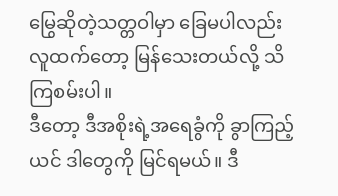မြွေဆိုတဲ့သတ္တဝါမှာ ခြေမပါလည်း လူထက်တော့ မြန်သေးတယ်လို့ သိကြစမ်းပါ။
ဒီတော့ ဒီအစိုးရဲ့အရေခွံကို ခွာကြည့်ယင် ဒါတွေကို မြင်ရမယ်။ ဒီ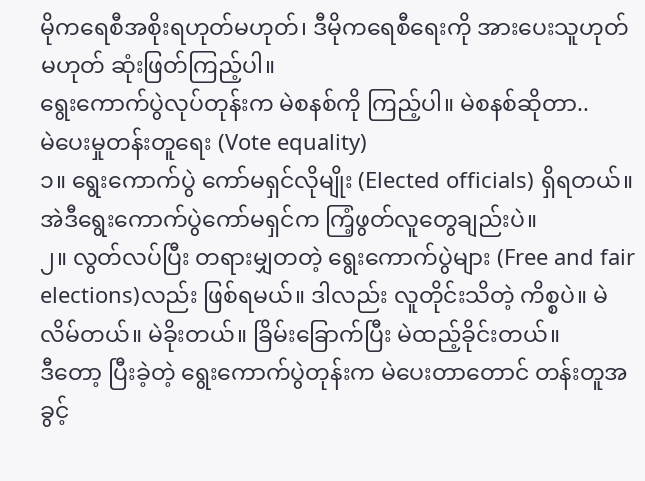မိုကရေစီအစိုးရဟုတ်မဟုတ်၊ ဒီမိုကရေစီရေးကို အားပေးသူဟုတ်မဟုတ် ဆုံးဖြတ်ကြည့်ပါ။
ရွေးကောက်ပွဲလုပ်တုန်းက မဲစနစ်ကို ကြည့်ပါ။ မဲစနစ်ဆိုတာ..
မဲပေးမှုတန်းတူရေး (Vote equality)
၁။ ရွေးကောက်ပွဲ ကော်မရှင်လိုမျိုး (Elected officials) ရှိရတယ်။ အဲဒီရွေးကောက်ပွဲကော်မရှင်က ကြံ့ဖွတ်လူတွေချည်းပဲ။
၂။ လွတ်လပ်ပြီး တရားမျှတတဲ့ ရွေးကောက်ပွဲများ (Free and fair elections)လည်း ဖြစ်ရမယ်။ ဒါလည်း လူတိုင်းသိတဲ့ ကိစ္စပဲ။ မဲလိမ်တယ်။ မဲခိုးတယ်။ ခြိမ်းခြောက်ပြီး မဲထည့်ခိုင်းတယ်။
ဒီတော့ ပြီးခဲ့တဲ့ ရွေးကောက်ပွဲတုန်းက မဲပေးတာတောင် တန်းတူအခွင့်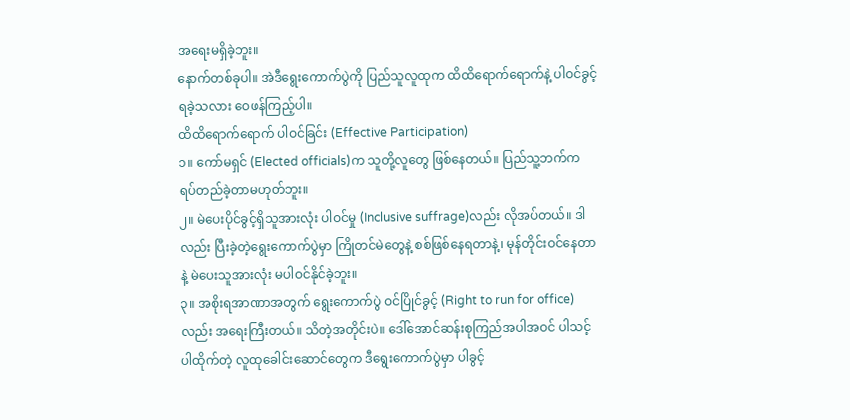အရေးမရှိခဲ့ဘူး။
နောက်တစ်ခုပါ။ အဲဒီရွေးကောက်ပွဲကို ပြည်သူလူထုက ထိထိရောက်ရောက်နဲ့ ပါဝင်ခွင့်ရခဲ့သလား ဝေဖန်ကြည့်ပါ။
ထိထိရောက်ရောက် ပါဝင်ခြင်း (Effective Participation)
၁။ ကော်မရှင် (Elected officials)က သူတို့လူတွေ ဖြစ်နေတယ်။ ပြည်သူ့ဘက်က ရပ်တည်ခဲ့တာမဟုတ်ဘူး။
၂။ မဲပေးပိုင်ခွင့်ရှိသူအားလုံး ပါဝင်မှု (Inclusive suffrage)လည်း လိုအပ်တယ်။ ဒါလည်း ပြီးခဲ့တဲ့ရွေးကောက်ပွဲမှာ ကြိုတင်မဲတွေနဲ့ စစ်ဖြစ်နေရတာနဲ့၊ မုန်တိုင်းဝင်နေတာနဲ့ မဲပေးသူအားလုံး မပါဝင်နိုင်ခဲ့ဘူး။
၃။ အစိုးရအာဏာအတွက် ရွေးကောက်ပွဲ ဝင်ပြိုင်ခွင့် (Right to run for office)လည်း အရေးကြီးတယ်။ သိတဲ့အတိုင်းပဲ။ ဒေါ်အောင်ဆန်းစုကြည်အပါအဝင် ပါသင့်ပါထိုက်တဲ့ လူထုခေါင်းဆောင်တွေက ဒီရွေးကောက်ပွဲမှာ ပါခွင့်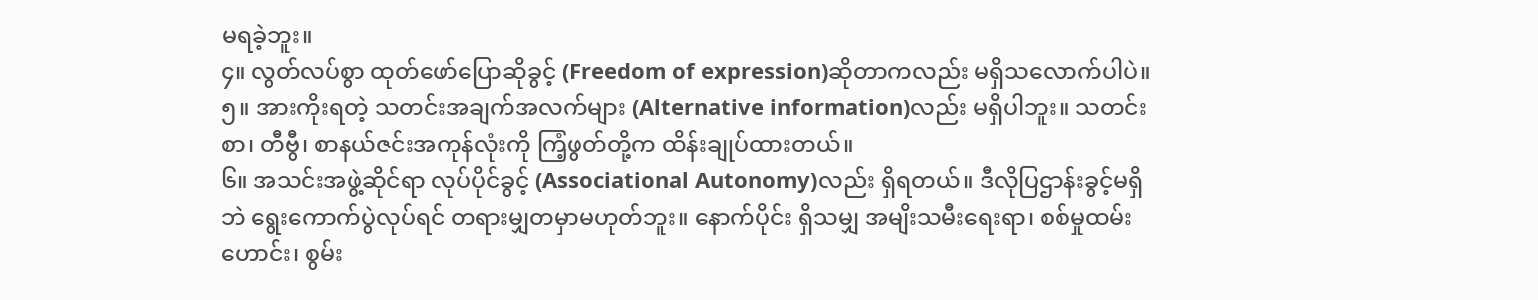မရခဲ့ဘူး။
၄။ လွတ်လပ်စွာ ထုတ်ဖော်ပြောဆိုခွင့် (Freedom of expression)ဆိုတာကလည်း မရှိသလောက်ပါပဲ။
၅။ အားကိုးရတဲ့ သတင်းအချက်အလက်များ (Alternative information)လည်း မရှိပါဘူး။ သတင်းစာ၊ တီဗွီ၊ စာနယ်ဇင်းအကုန်လုံးကို ကြံ့ဖွတ်တို့က ထိန်းချုပ်ထားတယ်။
၆။ အသင်းအဖွဲ့ဆိုင်ရာ လုပ်ပိုင်ခွင့် (Associational Autonomy)လည်း ရှိရတယ်။ ဒီလိုပြဌာန်းခွင့်မရှိဘဲ ရွေးကောက်ပွဲလုပ်ရင် တရားမျှတမှာမဟုတ်ဘူး။ နောက်ပိုင်း ရှိသမျှ အမျိးသမီးရေးရာ၊ စစ်မှုထမ်းဟောင်း၊ စွမ်း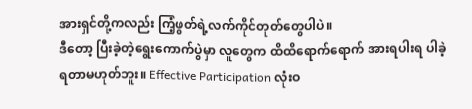အားရှင်တို့ကလည်း ကြံ့ဖွတ်ရဲ့လက်ကိုင်တုတ်တွေပါပဲ။
ဒီတော့ ပြီးခဲ့တဲ့ရွေးကောက်ပွဲမှာ လူတွေက ထိထိရောက်ရောက် အားရပါးရ ပါခဲ့ရတာမဟုတ်ဘူး။ Effective Participation လုံးဝ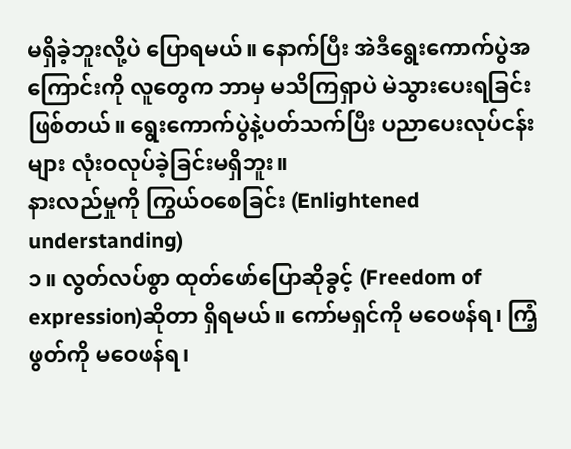မရှိခဲ့ဘူးလို့ပဲ ပြောရမယ်။ နောက်ပြီး အဲဒီရွေးကောက်ပွဲအကြောင်းကို လူတွေက ဘာမှ မသိကြရှာပဲ မဲသွားပေးရခြင်းဖြစ်တယ်။ ရွေးကောက်ပွဲနဲ့ပတ်သက်ပြီး ပညာပေးလုပ်ငန်းများ လုံးဝလုပ်ခဲ့ခြင်းမရှိဘူး။
နားလည်မှုကို ကြွယ်ဝစေခြင်း (Enlightened understanding)
၁။ လွတ်လပ်စွာ ထုတ်ဖော်ပြောဆိုခွင့် (Freedom of expression)ဆိုတာ ရှိရမယ်။ ကော်မရှင်ကို မဝေဖန်ရ၊ ကြံ့ဖွတ်ကို မဝေဖန်ရ၊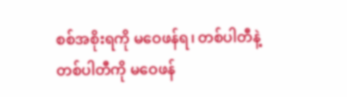စစ်အစိုးရကို မဝေဖန်ရ၊ တစ်ပါတီနဲ့တစ်ပါတီကို မဝေဖန်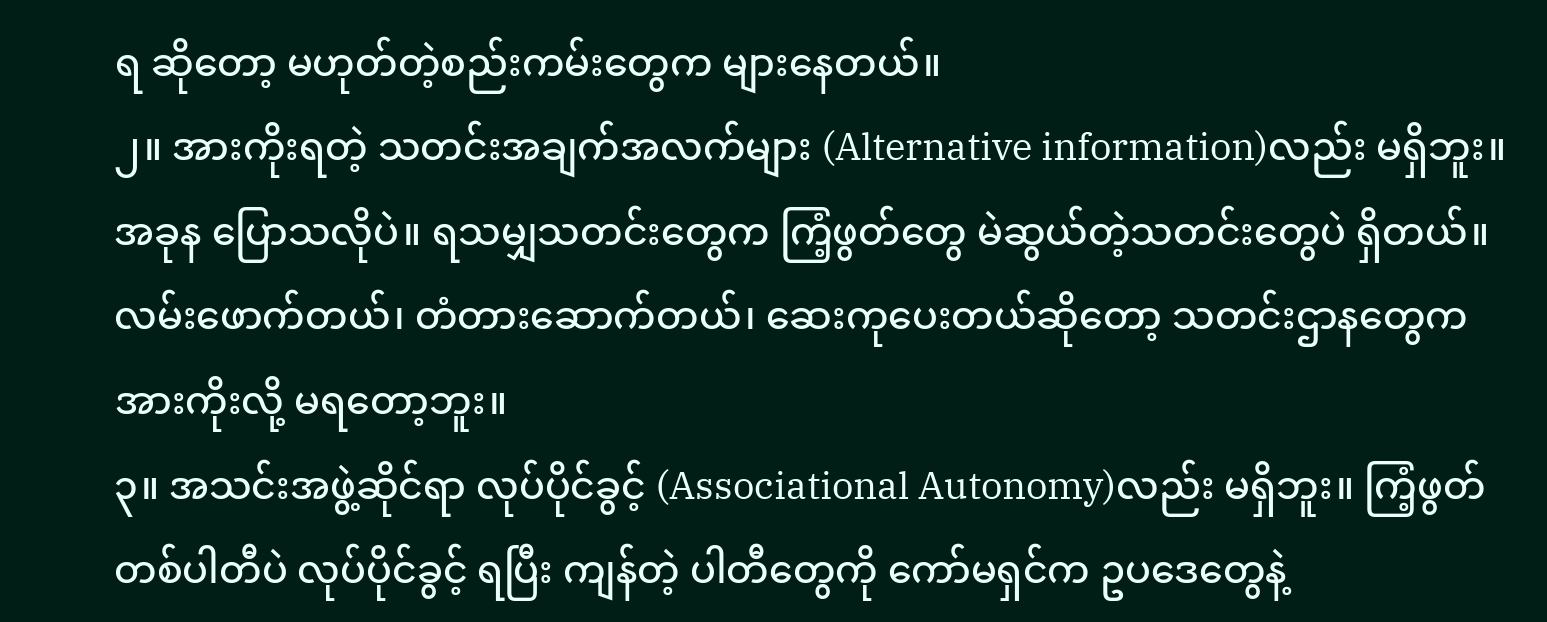ရ ဆိုတော့ မဟုတ်တဲ့စည်းကမ်းတွေက များနေတယ်။
၂။ အားကိုးရတဲ့ သတင်းအချက်အလက်များ (Alternative information)လည်း မရှိဘူး။ အခုန ပြောသလိုပဲ။ ရသမျှသတင်းတွေက ကြံ့ဖွတ်တွေ မဲဆွယ်တဲ့သတင်းတွေပဲ ရှိတယ်။ လမ်းဖောက်တယ်၊ တံတားဆောက်တယ်၊ ဆေးကုပေးတယ်ဆိုတော့ သတင်းဌာနတွေက အားကိုးလို့ မရတော့ဘူး။
၃။ အသင်းအဖွဲ့ဆိုင်ရာ လုပ်ပိုင်ခွင့် (Associational Autonomy)လည်း မရှိဘူး။ ကြံ့ဖွတ်တစ်ပါတီပဲ လုပ်ပိုင်ခွင့် ရပြီး ကျန်တဲ့ ပါတီတွေကို ကော်မရှင်က ဥပဒေတွေနဲ့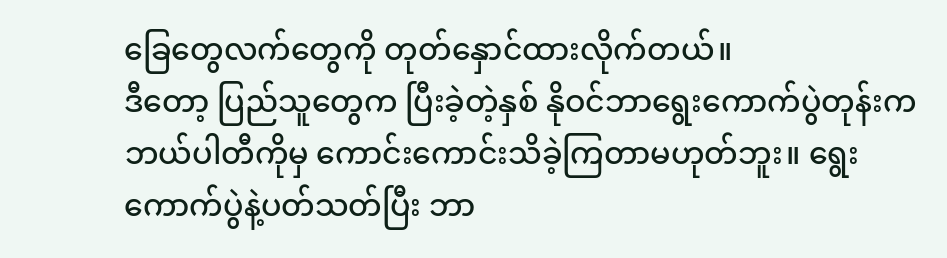ခြေတွေလက်တွေကို တုတ်နှောင်ထားလိုက်တယ်။
ဒီတော့ ပြည်သူတွေက ပြီးခဲ့တဲ့နှစ် နိုဝင်ဘာရွေးကောက်ပွဲတုန်းက ဘယ်ပါတီကိုမှ ကောင်းကောင်းသိခဲ့ကြတာမဟုတ်ဘူး။ ရွေးကောက်ပွဲနဲ့ပတ်သတ်ပြီး ဘာ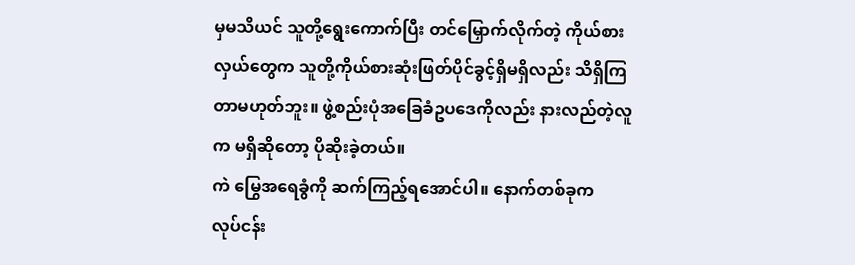မှမသိယင် သူတို့ရွေးကောက်ပြီး တင်မြှောက်လိုက်တဲ့ ကိုယ်စားလှယ်တွေက သူတို့ကိုယ်စားဆုံးဖြတ်ပိုင်ခွင့်ရှိမရှိလည်း သိရှိကြတာမဟုတ်ဘူး။ ဖွဲ့စည်းပုံအခြေခံဥပဒေကိုလည်း နားလည်တဲ့လူက မရှိဆိုတော့ ပိုဆိုးခဲ့တယ်။
ကဲ မြွေအရေခွံကို ဆက်ကြည့်ရအောင်ပါ။ နောက်တစ်ခုက
လုပ်ငန်း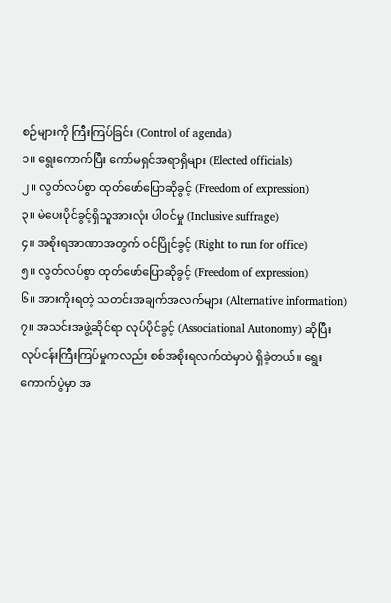စဉ်များကို ကြီးကြပ်ခြင်း (Control of agenda)
၁။ ရွေးကောက်ပြီး ကော်မရှင်အရာရှိများ (Elected officials)
၂။ လွတ်လပ်စွာ ထုတ်ဖော်ပြောဆိုခွင့် (Freedom of expression)
၃။ မဲပေးပိုင်ခွင့်ရှိသူအားလုံး ပါဝင်မှု (Inclusive suffrage)
၄။ အစိုးရအာဏာအတွက် ဝင်ပြိုင်ခွင့် (Right to run for office)
၅။ လွတ်လပ်စွာ ထုတ်ဖော်ပြောဆိုခွင့် (Freedom of expression)
၆။ အားကိုးရတဲ့ သတင်းအချက်အလက်များ (Alternative information)
၇။ အသင်းအဖွဲ့ဆိုင်ရာ လုပ်ပိုင်ခွင့် (Associational Autonomy) ဆိုပြီး လုပ်ငန်းကြီးကြပ်မှုကလည်း စစ်အစိုးရလက်ထဲမှာပဲ ရှိခဲ့တယ်။ ရွေးကောက်ပွဲမှာ အ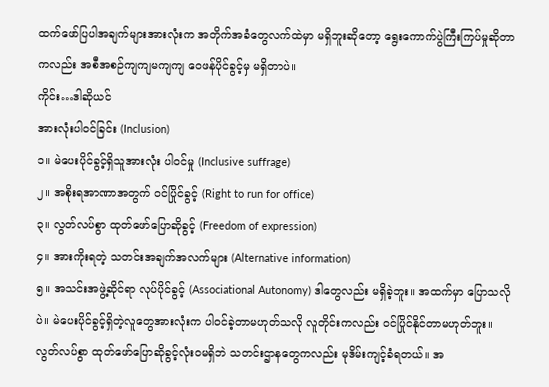ထက်ဖော်ပြပါအချက်များအားလုံးက အတိုက်အခံတွေလက်ထဲမှာ မရှိဘူးဆိုတော့ ရွေးကောက်ပွဲကြီးကြပ်မှုဆိုတာကလည်း အစီအစဉ်ကျကျမကျကျ ဝေဖန်ပိုင်ခွင့်မှ မရှိတာပဲ။
ကိုင်း…ဒါဆိုယင်
အားလုံးပါဝင်ခြင်း (Inclusion)
၁။ မဲပေးပိုင်ခွင့်ရှိသူအားလုံး ပါဝင်မှု (Inclusive suffrage)
၂။ အစိုးရအာဏာအတွက် ဝင်ပြိုင်ခွင့် (Right to run for office)
၃။ လွတ်လပ်စွာ ထုတ်ဖော်ပြောဆိုခွင့် (Freedom of expression)
၄။ အားကိုးရတဲ့ သတင်းအချက်အလက်များ (Alternative information)
၅။ အသင်းအဖွဲ့ဆိုင်ရာ လုပ်ပိုင်ခွင့် (Associational Autonomy) ဒါတွေလည်း မရှိခဲ့ဘူး။ အထက်မှာ ပြောသလိုပဲ။ မဲပေးပိုင်ခွင့်ရှိတဲ့လူတွေအားလုံးက ပါဝင်ခဲ့တာမဟုတ်သလို လူတိုင်းကလည်း ဝင်ပြိုင်နိုင်တာမဟုတ်ဘူး။ လွတ်လပ်စွာ ထုတ်ဖော်ပြောဆိုခွင့်လုံးဝမရှိဘဲ သတင်းဌာနတွေကလည်း မုဒိမ်းကျင့်ခံရတယ်။ အ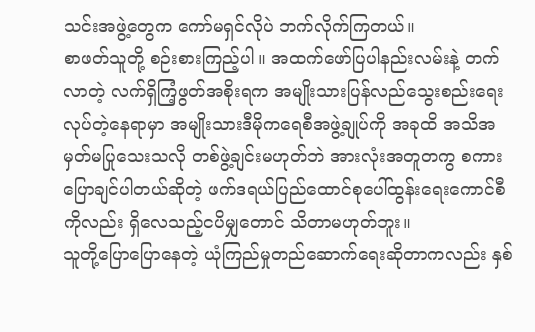သင်းအဖွဲ့တွေက ကော်မရှင်လိုပဲ ဘက်လိုက်ကြတယ်။
စာဖတ်သူတို့ စဉ်းစားကြည့်ပါ။ အထက်ဖော်ပြပါနည်းလမ်းနဲ့ တက်လာတဲ့ လက်ရှိကြံ့ဖွတ်အစိုးရက အမျိုးသားပြန်လည်သွေးစည်းရေးလုပ်တဲ့နေရာမှာ အမျိုးသားဒီမိုကရေစီအဖွဲ့ချုပ်ကို အခုထိ အသိအမှတ်မပြုသေးသလို တစ်ဖွဲ့ချင်းမဟုတ်ဘဲ အားလုံးအတူတကွ စကားပြောချင်ပါတယ်ဆိုတဲ့ ဖက်ဒရယ်ပြည်ထောင်စုပေါ်ထွန်းရေးကောင်စီကိုလည်း ရှိလေသည့်ငပိမျှတောင် သိတာမဟုတ်ဘူး။
သူတို့ပြောပြောနေတဲ့ ယုံကြည်မှုတည်ဆောက်ရေးဆိုတာကလည်း နှစ်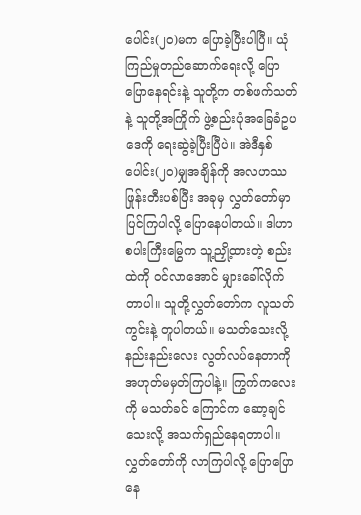ပေါင်း(၂၀)မက ပြောခဲ့ပြီးပါပြီ။ ယုံကြည်မှုတည်ဆောက်ရေးလို့ ပြောပြောနေရင်းနဲ့ သူတို့က တစ်ဖက်သတ်နဲ့ သူတို့အကြိုက် ဖွဲ့စည်းပုံအခြေခံဥပဒေကို ရေးဆွဲခဲ့ပြီးပြီပဲ။ အဲဒီနှစ်ပေါင်း(၂၀)မျှအချိန်ကို အလဟဿဖြုန်းတီးပစ်ပြီး အခုမှ လွှတ်တော်မှာ ပြင်ကြပါလို့ ပြောနေပါတယ်။ ဒါဟာ စပါးကြီးမြွေက သူ့ညှို့ထားတဲ့ စည်းထဲကို ဝင်လာအောင် မျှားခေါ်လိုက်တာပါ။ သူတို့လွှတ်တော်က လူသတ်ကွင်းနဲ့ တူပါတယ်။ မသတ်သေးလို့ နည်းနည်းလေး လွတ်လပ်နေတာကို အဟုတ်မမှတ်ကြပါနဲ့။ ကြွက်ကလေးကို မသတ်ခင် ကြောင်က ဆော့ချင်သေးလို့ အသက်ရှည်နေရတာပါ။
လွှတ်တော်ကို လာကြပါလို့ ပြောပြောနေ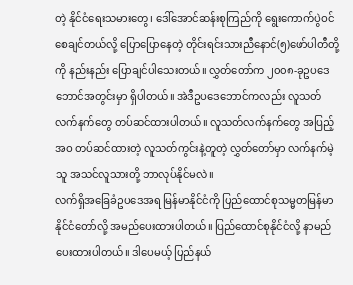တဲ့ နိုင်ငံရေးသမားတွေ၊ ဒေါ်အောင်ဆန်းစုကြည်ကို ရွေးကောက်ပွဲဝင်စေချင်တယ်လို့ ပြောပြောနေတဲ့ တိုင်းရင်းသားညီနောင်(၅)ဖော်ပါတီတို့ကို နည်းနည်း ပြောချင်ပါသေးတယ်။ လွှတ်တော်က ၂၀၀၈-ခုဥပဒေဘောင်အတွင်းမှာ ရှိပါတယ်။ အဲဒီဥပဒေဘောင်ကလည်း လူသတ်လက်နက်တွေ တပ်ဆင်ထားပါတယ်။ လူသတ်လက်နက်တွေ အပြည့်အဝ တပ်ဆင်ထားတဲ့ လူသတ်ကွင်းနဲ့တူတဲ့ လွှတ်တော်မှာ လက်နက်မဲ့သူ အသင်လူသားတို့ ဘာလုပ်နိုင်မလဲ။
လက်ရှိအခြေခံဥပဒေအရ မြန်မာနိုင်ငံကို ပြည်ထောင်စုသမ္မတမြန်မာနိုင်ငံတော်လို့ အမည်ပေးထားပါတယ်။ ပြည်ထောင်စုနိုင်ငံလို့ နာမည်ပေးထားပါတယ်။ ဒါပေမယ့် ပြည်နယ်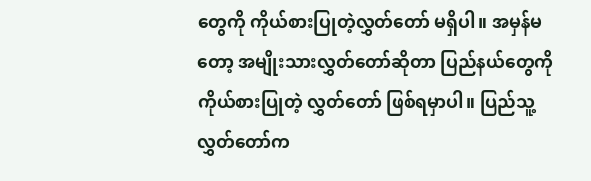တွေကို ကိုယ်စားပြုတဲ့လွှတ်တော် မရှိပါ။ အမှန်မတော့ အမျိုးသားလွှတ်တော်ဆိုတာ ပြည်နယ်တွေကို ကိုယ်စားပြုတဲ့ လွှတ်တော် ဖြစ်ရမှာပါ။ ပြည်သူ့လွှတ်တော်က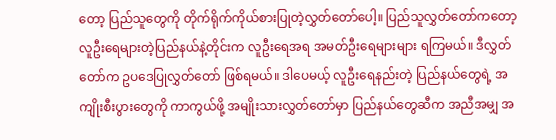တော့ ပြည်သူတွေကို တိုက်ရိုက်ကိုယ်စားပြုတဲ့လွှတ်တော်ပေါ့။ ပြည်သူလွှတ်တော်ကတော့ လူဦးရေများတဲ့ပြည်နယ်နဲ့တိုင်းက လူဦးရေအရ အမတ်ဦးရေများများ ရကြမယ်။ ဒီလွှတ်တော်က ဥပဒေပြုလွှတ်တော် ဖြစ်ရမယ်။ ဒါပေမယ့် လူဦးရေနည်းတဲ့ ပြည်နယ်တွေရဲ့ အကျိုးစီးပွားတွေကို ကာကွယ်ဖို့ အမျိုးသားလွှတ်တော်မှာ ပြည်နယ်တွေဆီက အညီအမျှ အ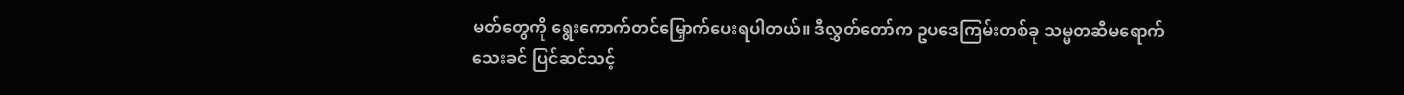မတ်တွေကို ရွေးကောက်တင်မြှောက်ပေးရပါတယ်။ ဒီလွှတ်တော်က ဥပဒေကြမ်းတစ်ခု သမ္မတဆီမရောက်သေးခင် ပြင်ဆင်သင့်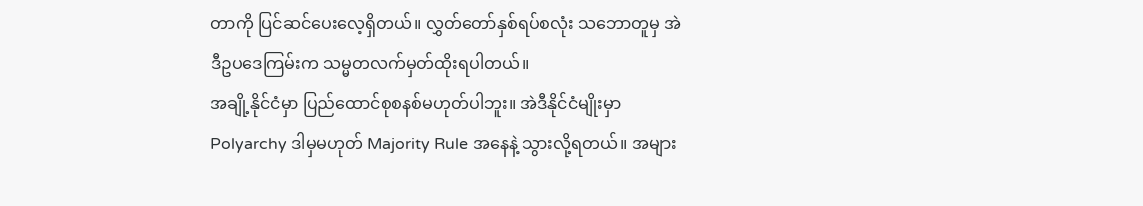တာကို ပြင်ဆင်ပေးလေ့ရှိတယ်။ လွှတ်တော်နှစ်ရပ်စလုံး သဘောတူမှ အဲဒီဥပဒေကြမ်းက သမ္မတလက်မှတ်ထိုးရပါတယ်။
အချို့နိုင်ငံမှာ ပြည်ထောင်စုစနစ်မဟုတ်ပါဘူး။ အဲဒီနိုင်ငံမျိုးမှာ Polyarchy ဒါမှမဟုတ် Majority Rule အနေနဲ့ သွားလို့ရတယ်။ အများ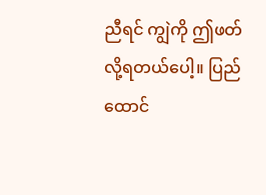ညီရင် ကျွဲကို ဤဖတ်လို့ရတယ်ပေါ့။ ပြည်ထောင်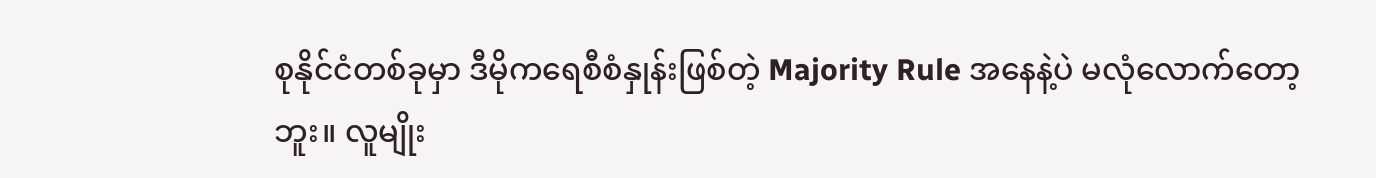စုနိုင်ငံတစ်ခုမှာ ဒီမိုကရေစီစံနှုန်းဖြစ်တဲ့ Majority Rule အနေနဲ့ပဲ မလုံလောက်တော့ဘူး။ လူမျိုး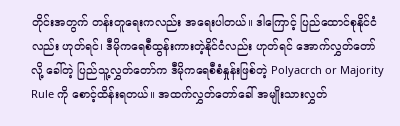တိုင်းအတွက် တန်းတူရေးကလည်း အရေးပါတယ်။ ဒါကြောင့် ပြည်ထောင်စုနိုင်ငံလည်း ဟုတ်ရင်၊ ဒီမိုကရေစီထွန်းကားတဲ့နိုင်ငံလည်း ဟုတ်ရင် အောက်လွှတ်တော်လို့ ခေါ်တဲ့ ပြည်သူ့လွှတ်တော်က ဒီမိုကရေစီစံနှုန်းဖြစ်တဲ့ Polyacrch or Majority Rule ကို စောင့်ထိန်းရတယ်။ အထက်လွှတ်တော်ခေါ် အမျိုးသားလွှတ်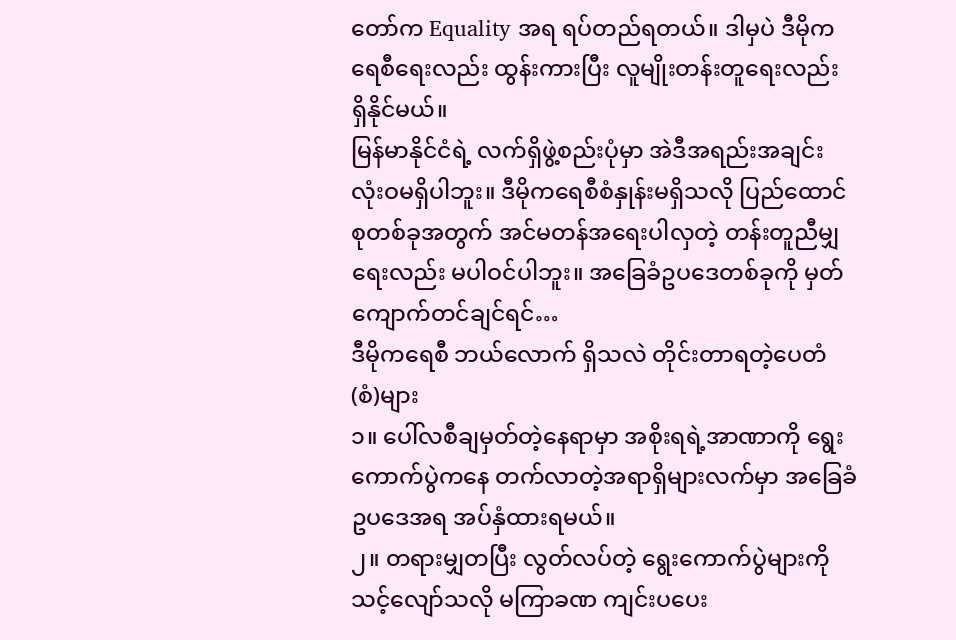တော်က Equality အရ ရပ်တည်ရတယ်။ ဒါမှပဲ ဒီမိုကရေစီရေးလည်း ထွန်းကားပြီး လူမျိုးတန်းတူရေးလည်း ရှိနိုင်မယ်။
မြန်မာနိုင်ငံရဲ့ လက်ရှိဖွဲ့စည်းပုံမှာ အဲဒီအရည်းအချင်း လုံးဝမရှိပါဘူး။ ဒီမိုကရေစီစံနှုန်းမရှိသလို ပြည်ထောင်စုတစ်ခုအတွက် အင်မတန်အရေးပါလှတဲ့ တန်းတူညီမျှရေးလည်း မပါဝင်ပါဘူး။ အခြေခံဥပဒေတစ်ခုကို မှတ်ကျောက်တင်ချင်ရင်…
ဒီမိုကရေစီ ဘယ်လောက် ရှိသလဲ တိုင်းတာရတဲ့ပေတံ (စံ)များ
၁။ ပေါ်လစီချမှတ်တဲ့နေရာမှာ အစိုးရရဲ့အာဏာကို ရွေးကောက်ပွဲကနေ တက်လာတဲ့အရာရှိများလက်မှာ အခြေခံဥပဒေအရ အပ်နှံထားရမယ်။
၂။ တရားမျှတပြီး လွတ်လပ်တဲ့ ရွေးကောက်ပွဲများကို သင့်လျော်သလို မကြာခဏ ကျင်းပပေး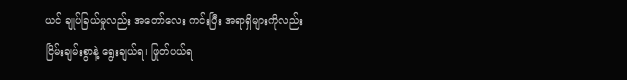ယင် ချုပ်ခြယ်မှုလည်း အတော်လေး ကင်းပြီး အရာရှိများကိုလည်း ငြိမ်းချမ်းစွာနဲ့ ရွေးချယ်ရ၊ ဖြုတ်ပယ်ရ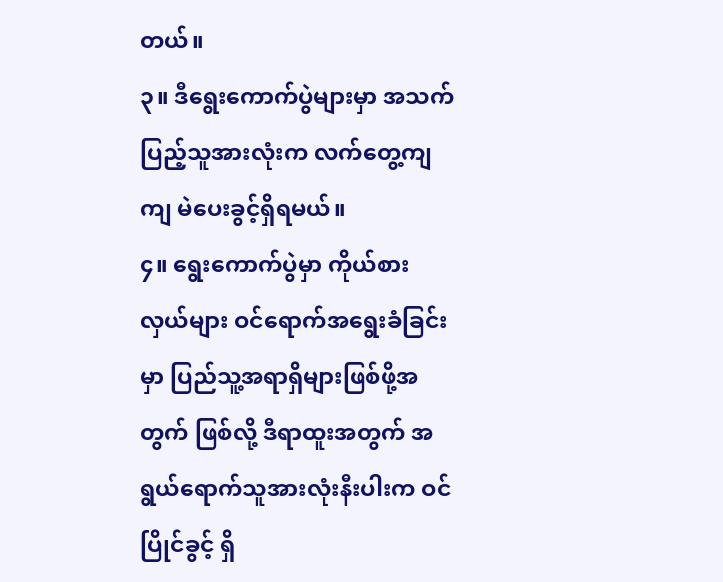တယ်။
၃။ ဒီရွေးကောက်ပွဲများမှာ အသက်ပြည့်သူအားလုံးက လက်တွေ့ကျကျ မဲပေးခွင့်ရှိရမယ်။
၄။ ရွေးကောက်ပွဲမှာ ကိုယ်စားလှယ်များ ဝင်ရောက်အရွေးခံခြင်းမှာ ပြည်သူ့အရာရှိများဖြစ်ဖို့အတွက် ဖြစ်လို့ ဒီရာထူးအတွက် အရွယ်ရောက်သူအားလုံးနီးပါးက ဝင်ပြိုင်ခွင့် ရှိ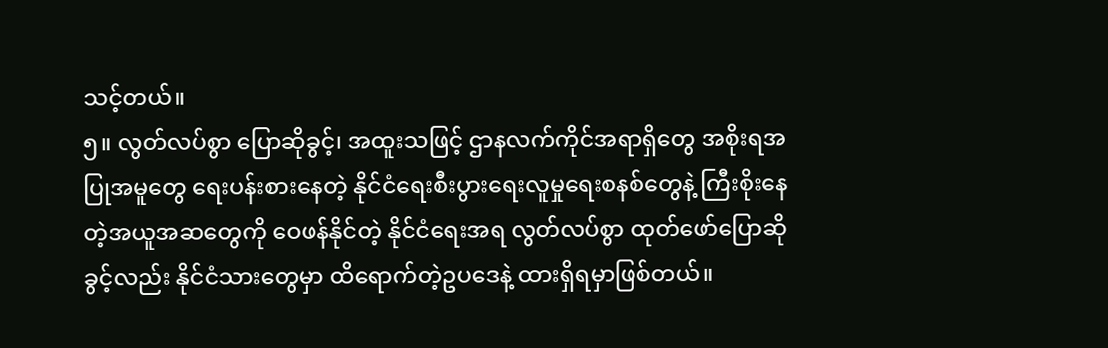သင့်တယ်။
၅။ လွတ်လပ်စွာ ပြောဆိုခွင့်၊ အထူးသဖြင့် ဌာနလက်ကိုင်အရာရှိတွေ အစိုးရအပြုအမူတွေ ရေးပန်းစားနေတဲ့ နိုင်ငံရေးစီးပွားရေးလူမှုရေးစနစ်တွေနဲ့ ကြီးစိုးနေတဲ့အယူအဆတွေကို ဝေဖန်နိုင်တဲ့ နိုင်ငံရေးအရ လွတ်လပ်စွာ ထုတ်ဖော်ပြောဆိုခွင့်လည်း နိုင်ငံသားတွေမှာ ထိရောက်တဲ့ဥပဒေနဲ့ ထားရှိရမှာဖြစ်တယ်။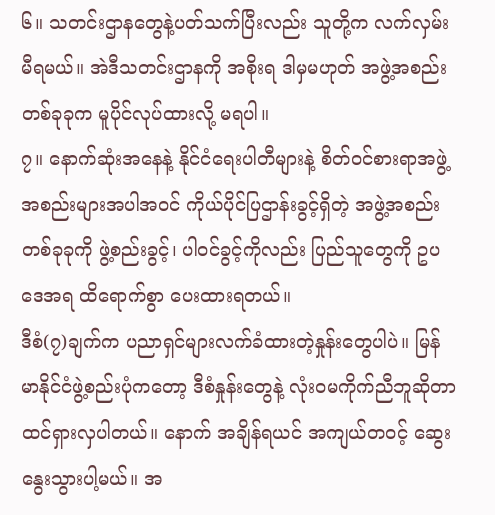၆။ သတင်းဌာနတွေနဲ့ပတ်သက်ပြီးလည်း သူတို့က လက်လှမ်းမီရမယ်။ အဲဒီသတင်းဌာနကို အစိုးရ ဒါမှမဟုတ် အဖွဲ့အစည်းတစ်ခုခုက မူပိုင်လုပ်ထားလို့ မရပါ။
၇။ နောက်ဆုံးအနေနဲ့ နိုင်ငံရေးပါတီများနဲ့ စိတ်ဝင်စားရာအဖွဲ့အစည်းများအပါအဝင် ကိုယ်ပိုင်ပြဌာန်းခွင့်ရှိတဲ့ အဖွဲ့အစည်းတစ်ခုခုကို ဖွဲ့စည်းခွင့်၊ ပါဝင်ခွင့်ကိုလည်း ပြည်သူတွေကို ဥပဒေအရ ထိရောက်စွာ ပေးထားရတယ်။
ဒီစံ(၇)ချက်က ပညာရှင်များလက်ခံထားတဲ့နှုန်းတွေပါပဲ။ မြန်မာနိုင်ငံဖွဲ့စည်းပုံကတော့ ဒီစံနှုန်းတွေနဲ့ လုံးဝမကိုက်ညီဘူဆိုတာ ထင်ရှားလှပါတယ်။ နောက် အချိန်ရယင် အကျယ်တဝင့် ဆွေးနွေးသွားပါ့မယ်။ အ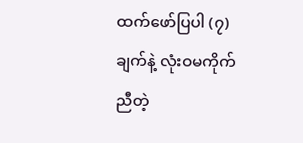ထက်ဖော်ပြပါ (၇)ချက်နဲ့ လုံးဝမကိုက်ညီတဲ့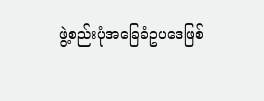ဖွဲ့စည်းပုံအခြေခံဥပဒေဖြစ်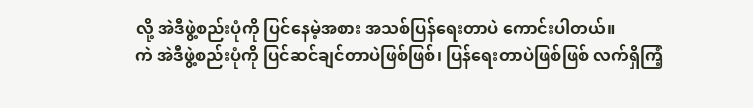လို့ အဲဒီဖွဲ့စည်းပုံကို ပြင်နေမဲ့အစား အသစ်ပြန်ရေးတာပဲ ကောင်းပါတယ်။
ကဲ အဲဒီဖွဲ့စည်းပုံကို ပြင်ဆင်ချင်တာပဲဖြစ်ဖြစ်၊ ပြန်ရေးတာပဲဖြစ်ဖြစ် လက်ရှိကြံ့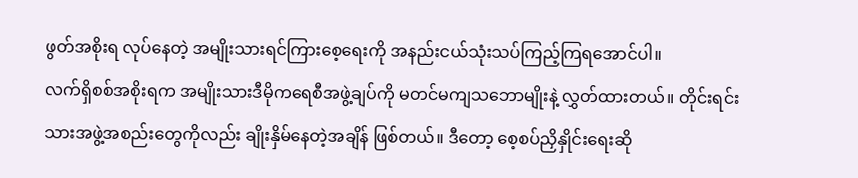ဖွတ်အစိုးရ လုပ်နေတဲ့ အမျိုးသားရင်ကြားစေ့ရေးကို အနည်းငယ်သုံးသပ်ကြည့်ကြရအောင်ပါ။
လက်ရှိစစ်အစိုးရက အမျိုးသားဒီမိုကရေစီအဖွဲ့ချပ်ကို မတင်မကျသဘောမျိုးနဲ့ လွှတ်ထားတယ်။ တိုင်းရင်းသားအဖွဲ့အစည်းတွေကိုလည်း ချိုးနှိမ်နေတဲ့အချိန် ဖြစ်တယ်။ ဒီတော့ စေ့စပ်ညှိနှိုင်းရေးဆို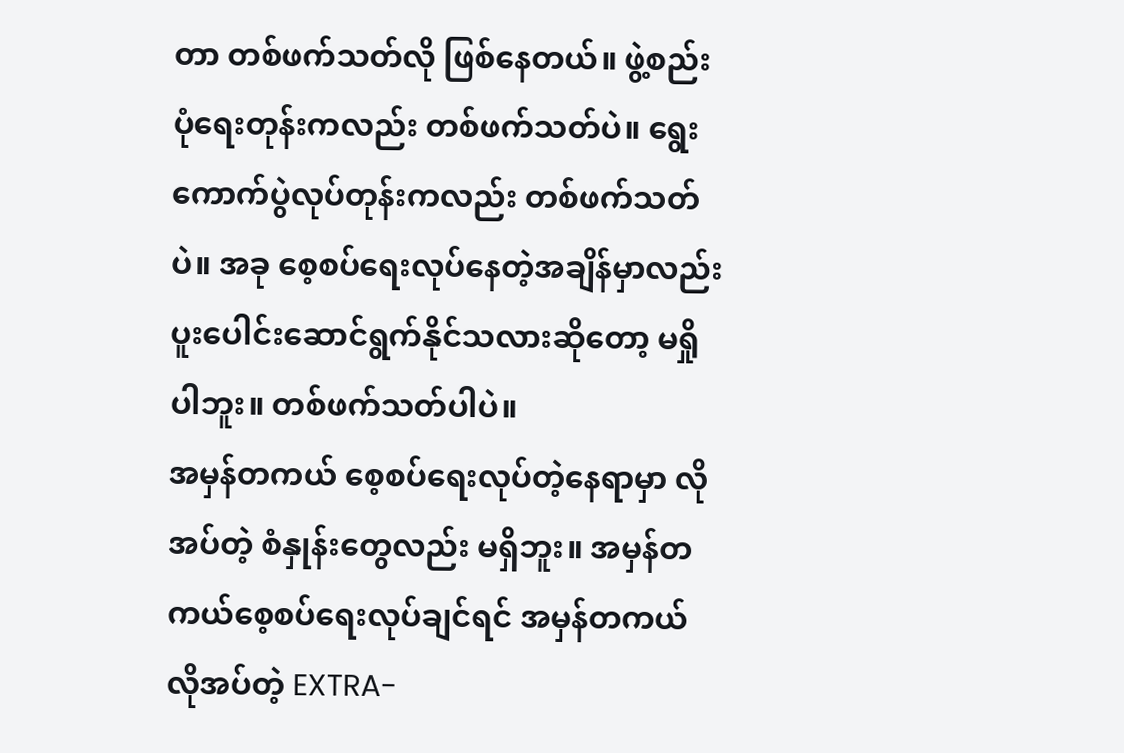တာ တစ်ဖက်သတ်လို ဖြစ်နေတယ်။ ဖွဲ့စည်းပုံရေးတုန်းကလည်း တစ်ဖက်သတ်ပဲ။ ရွေးကောက်ပွဲလုပ်တုန်းကလည်း တစ်ဖက်သတ်ပဲ။ အခု စေ့စပ်ရေးလုပ်နေတဲ့အချိန်မှာလည်း ပူးပေါင်းဆောင်ရွက်နိုင်သလားဆိုတော့ မရှိုပါဘူး။ တစ်ဖက်သတ်ပါပဲ။
အမှန်တကယ် စေ့စပ်ရေးလုပ်တဲ့နေရာမှာ လိုအပ်တဲ့ စံနှုန်းတွေလည်း မရှိဘူး။ အမှန်တကယ်စေ့စပ်ရေးလုပ်ချင်ရင် အမှန်တကယ်လိုအပ်တဲ့ EXTRA-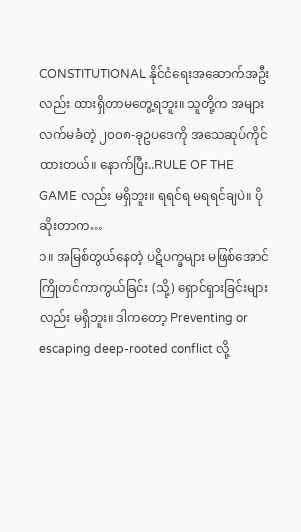CONSTITUTIONAL နိုင်ငံရေးအဆောက်အဦးလည်း ထားရှိတာမတွေ့ရဘူး။ သူတို့က အများလက်မခံတဲ့ ၂၀၀၈-ခုဥပဒေကို အသေဆုပ်ကိုင်ထားတယ်။ နောက်ပြီး..RULE OF THE GAME လည်း မရှိဘူး။ ရရင်ရ မရရင်ချပဲ။ ပိုဆိုးတာက…
၁။ အမြစ်တွယ်နေတဲ့ ပဋိပက္ခများ မဖြစ်အောင် ကြိုတင်ကာကွယ်ခြင်း (သို့) ရှောင်ရှားခြင်းများလည်း မရှိဘူး။ ဒါကတော့ Preventing or escaping deep-rooted conflict လို့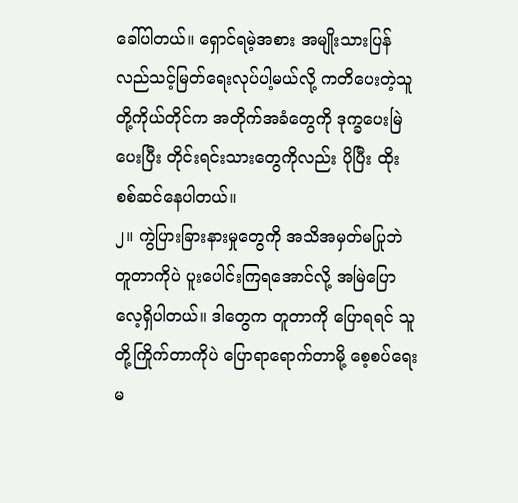ခေါ်ပါတယ်။ ရှောင်ရမဲ့အစား အမျိုးသားပြန်လည်သင့်မြတ်ရေးလုပ်ပါ့မယ်လို့ ကတိပေးတဲ့သူတို့ကိုယ်တိုင်က အတိုက်အခံတွေကို ဒုက္ခပေးမြဲပေးပြီး တိုင်းရင်းသားတွေကိုလည်း ပိုပြီး ထိုးစစ်ဆင်နေပါတယ်။
၂။ ကွဲပြားခြားနားမှုတွေကို အသိအမှတ်မပြုဘဲ တူတာကိုပဲ ပူးပေါင်းကြရအောင်လို့ အမြဲပြောလေ့ရှိပါတယ်။ ဒါတွေက တူတာကို ပြောရရင် သူတို့ကြိုက်တာကိုပဲ ပြောရာရောက်တာမို့ စေ့စပ်ရေးမ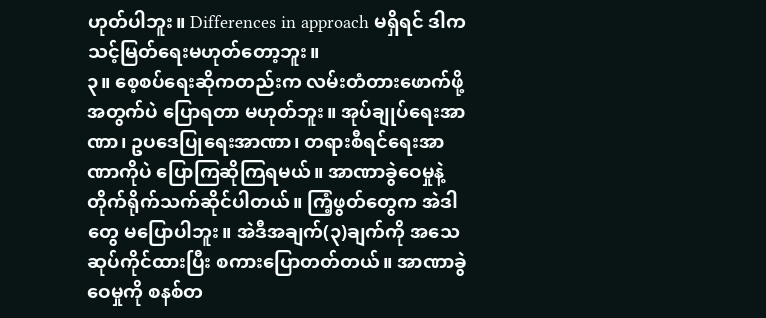ဟုတ်ပါဘူး။ Differences in approach မရှိရင် ဒါက သင့်မြတ်ရေးမဟုတ်တော့ဘူး။
၃။ စေ့စပ်ရေးဆိုကတည်းက လမ်းတံတားဖောက်ဖို့အတွက်ပဲ ပြောရတာ မဟုတ်ဘူး။ အုပ်ချုပ်ရေးအာဏာ၊ ဥပဒေပြုရေးအာဏာ၊ တရားစီရင်ရေးအာဏာကိုပဲ ပြောကြဆိုကြရမယ်။ အာဏာခွဲဝေမှုနဲ့ တိုက်ရိုက်သက်ဆိုင်ပါတယ်။ ကြံ့ဖွတ်တွေက အဲဒါတွေ မပြောပါဘူး။ အဲဒီအချက်(၃)ချက်ကို အသေဆုပ်ကိုင်ထားပြီး စကားပြောတတ်တယ်။ အာဏာခွဲဝေမှုကို စနစ်တ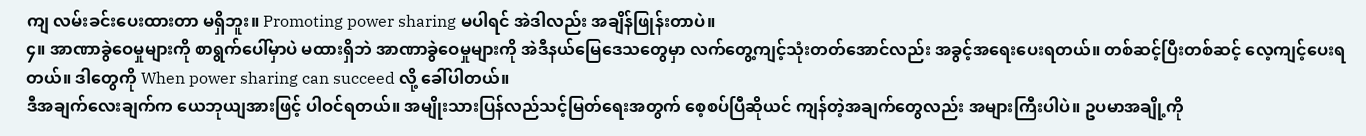ကျ လမ်းခင်းပေးထားတာ မရှိဘူး။ Promoting power sharing မပါရင် အဲဒါလည်း အချိန်ဖြုန်းတာပဲ။
၄။ အာဏာခွဲဝေမှုများကို စာရွက်ပေါ်မှာပဲ မထားရှိဘဲ အာဏာခွဲဝေမှုများကို အဲဒီနယ်မြေဒေသတွေမှာ လက်တွေ့ကျင့်သုံးတတ်အောင်လည်း အခွင့်အရေးပေးရတယ်။ တစ်ဆင့်ပြီးတစ်ဆင့် လေ့ကျင့်ပေးရတယ်။ ဒါတွေကို When power sharing can succeed လို့ ခေါ်ပါတယ်။
ဒီအချက်လေးချက်က ယေဘုယျအားဖြင့် ပါဝင်ရတယ်။ အမျိုးသားပြန်လည်သင့်မြတ်ရေးအတွက် စေ့စပ်ပြီဆိုယင် ကျန်တဲ့အချက်တွေလည်း အများကြီးပါပဲ။ ဥပမာအချို့ကို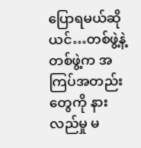ပြောရမယ်ဆိုယင်…တစ်ဖွဲ့နဲ့တစ်ဖွဲ့က အကြပ်အတည်းတွေကို နားလည်မှု မ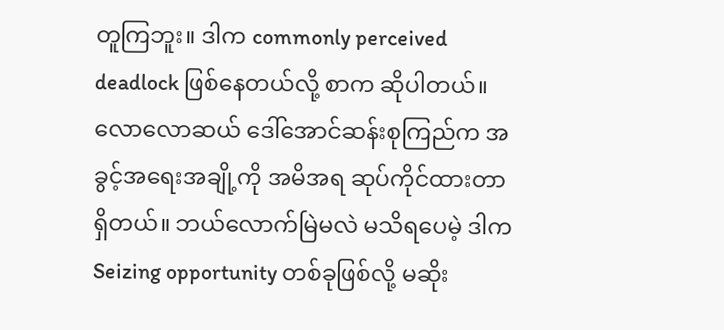တူကြဘူး။ ဒါက commonly perceived deadlock ဖြစ်နေတယ်လို့ စာက ဆိုပါတယ်။ လောလောဆယ် ဒေါ်အောင်ဆန်းစုကြည်က အခွင့်အရေးအချို့ကို အမိအရ ဆုပ်ကိုင်ထားတာ ရှိတယ်။ ဘယ်လောက်မြဲမလဲ မသိရပေမဲ့ ဒါက Seizing opportunity တစ်ခုဖြစ်လို့ မဆိုး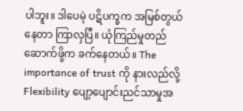ပါဘူး။ ဒါပေမဲ့ ပဋိပက္ခက အမြစ်တွယ်နေတာ ကြာလှပြီ။ ယုံကြည်မှုတည်ဆောက်ဖို့က ခက်နေတယ်။ The importance of trust ကို နားလည်လို့ Flexibility ပျော့ပျောင်းညင်သာမှုအ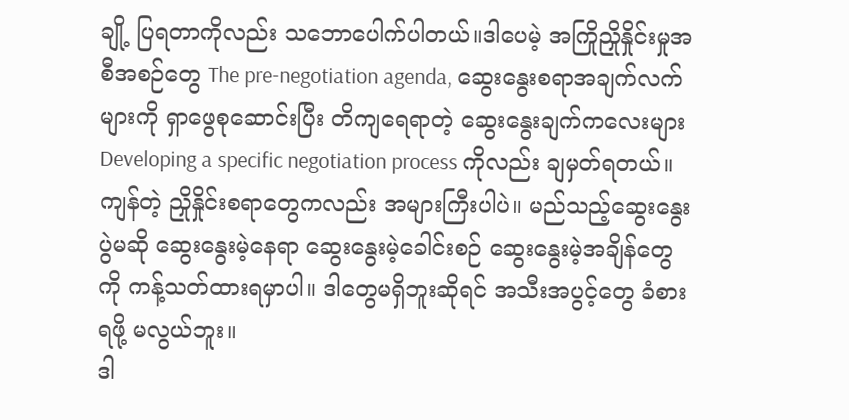ချို့ ပြရတာကိုလည်း သဘောပေါက်ပါတယ်။ဒါပေမဲ့ အကြိုညှိုနှိုင်းမှုအစီအစဉ်တွေ The pre-negotiation agenda, ဆွေးနွေးစရာအချက်လက်များကို ရှာဖွေစုဆောင်းပြီး တိကျရေရာတဲ့ ဆွေးနွေးချက်ကလေးများ Developing a specific negotiation process ကိုလည်း ချမှတ်ရတယ်။
ကျန်တဲ့ ညှိုနှိုင်းစရာတွေကလည်း အများကြီးပါပဲ။ မည်သည့်ဆွေးနွေးပွဲမဆို ဆွေးနွေးမဲ့နေရာ ဆွေးနွေးမဲ့ခေါင်းစဉ် ဆွေးနွေးမဲ့အချိန်တွေကို ကန့်သတ်ထားရမှာပါ။ ဒါတွေမရှိဘူးဆိုရင် အသီးအပွင့်တွေ ခံစားရဖို့ မလွယ်ဘူး။
ဒါ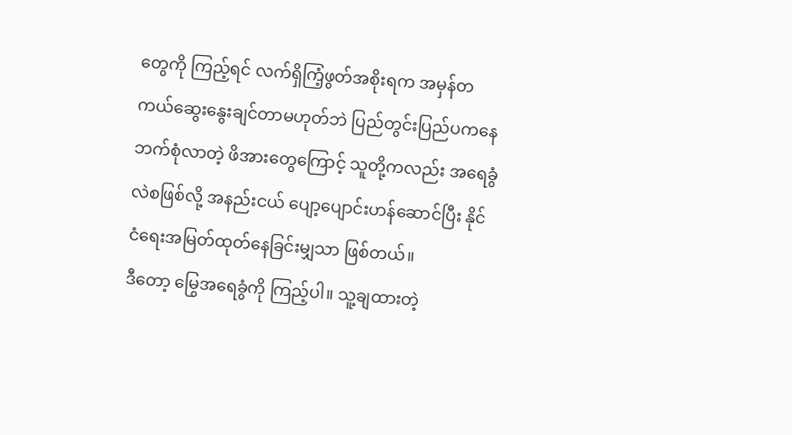တွေကို ကြည့်ရင် လက်ရှိကြံ့ဖွတ်အစိုးရက အမှန်တကယ်ဆွေးနွေးချင်တာမဟုတ်ဘဲ ပြည်တွင်းပြည်ပကနေ ဘက်စုံလာတဲ့ ဖိအားတွေကြောင့် သူတို့ကလည်း အရေခွံလဲစဖြစ်လို့ အနည်းငယ် ပျော့ပျောင်းဟန်ဆောင်ပြီး နိုင်ငံရေးအမြတ်ထုတ်နေခြင်းမျှသာ ဖြစ်တယ်။
ဒီတော့ မြွေအရေခွံကို ကြည့်ပါ။ သူ့ချထားတဲ့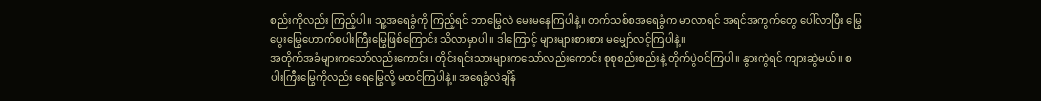စည်းကိုလည်း ကြည့်ပါ။ သူ့အရေခွံကို ကြည့်ရင် ဘာမြွေလဲ မေးမနေကြပါနဲ့။ တက်သစ်စအရေခွံက မာလာရင် အရင်အကွက်တွေ ပေါ်လာပြီး မြွေပွေးမြွေဟောက်စပါးကြီးမြွေဖြစ်ကြောင်း သိလာမှာပါ။ ဒါကြောင့် များများစားစား မမျှော်လင့်ကြပါနဲ့။
အတိုက်အခံများကသော်လည်းကောင်း၊ တိုင်းရင်းသားများကသော်လည်းကောင်း စုစုစည်းစည်းနဲ့ တိုက်ပွဲဝင်ကြပါ။ နွားကွဲရင် ကျားဆွဲမယ်။ စပါးကြီးမြွေကိုလည်း ရေမြွေလို့ မထင်ကြပါနဲ့။ အရေခွံလဲချိန်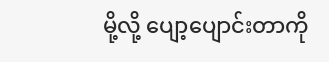မို့လို့ ပျော့ပျောင်းတာကို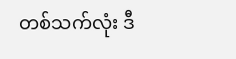တစ်သက်လုံး ဒီ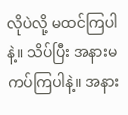လိုပဲလို့ မထင်ကြပါနဲ့။ သိပ်ပြီး အနားမကပ်ကြပါနဲ့။ အနား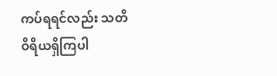ကပ်ရရင်လည်း သတိဝိရိယရှိကြပါ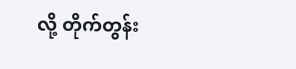လို့ တိုက်တွန်း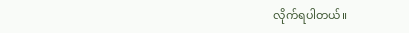လိုက်ရပါတယ်။